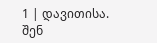1 | დავითისა. შენ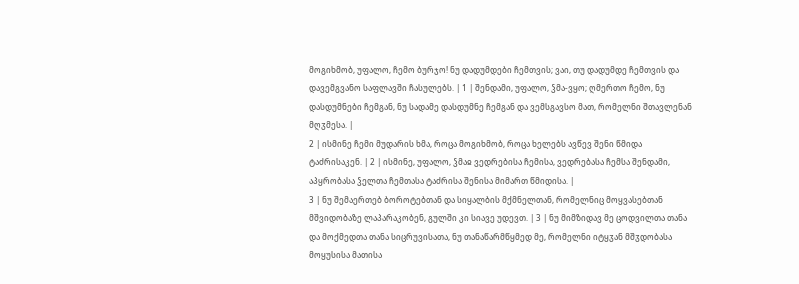მოგიხმობ, უფალო, ჩემო ბურჯო! ნუ დადუმდები ჩემთვის; ვაი, თუ დადუმდე ჩემთვის და დავემგვანო საფლავში ჩასულებს. | 1 | შენდამი, უფალო, ჴმა-ვყო; ღმერთო ჩემო, ნუ დასდუმნები ჩემგან, ნუ სადამე დასდუმნე ჩემგან და ვემსგავსო მათ, რომელნი შთავლენან მღჳმესა. |
2 | ისმინე ჩემი მუდარის ხმა, როცა მოგიხმობ, როცა ხელებს ავწევ შენი წმიდა ტაძრისაკენ. | 2 | ისმინე, უფალო, ჴმაჲ ვედრებისა ჩემისა, ვედრებასა ჩემსა შენდამი, აპყრობასა ჴელთა ჩემთასა ტაძრისა შენისა მიმართ წმიდისა. |
3 | ნუ შემაერთებ ბოროტებთან და სიყალბის მქმნელთან, რომელნიც მოყვასებთან მშვიდობაზე ლაპარაკობენ, გულში კი სიავე უდევთ. | 3 | ნუ მიმზიდავ მე ცოდვილთა თანა და მოქმედთა თანა სიცრუვისათა, ნუ თანაწარმწყმედ მე, რომელნი იტყჳან მშჳდობასა მოყუსისა მათისა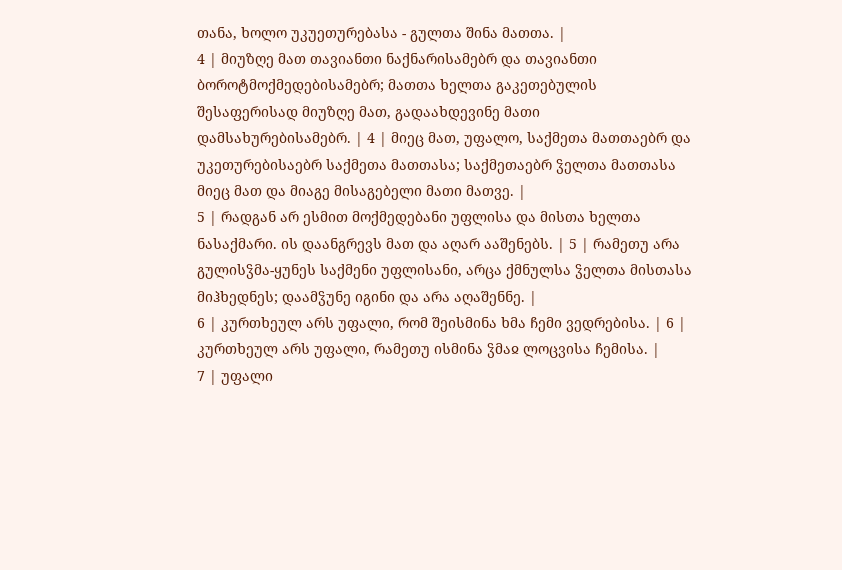თანა, ხოლო უკუეთურებასა - გულთა შინა მათთა. |
4 | მიუზღე მათ თავიანთი ნაქნარისამებრ და თავიანთი ბოროტმოქმედებისამებრ; მათთა ხელთა გაკეთებულის შესაფერისად მიუზღე მათ, გადაახდევინე მათი დამსახურებისამებრ. | 4 | მიეც მათ, უფალო, საქმეთა მათთაებრ და უკეთურებისაებრ საქმეთა მათთასა; საქმეთაებრ ჴელთა მათთასა მიეც მათ და მიაგე მისაგებელი მათი მათვე. |
5 | რადგან არ ესმით მოქმედებანი უფლისა და მისთა ხელთა ნასაქმარი. ის დაანგრევს მათ და აღარ ააშენებს. | 5 | რამეთუ არა გულისჴმა-ყუნეს საქმენი უფლისანი, არცა ქმნულსა ჴელთა მისთასა მიჰხედნეს; დაამჴუნე იგინი და არა აღაშენნე. |
6 | კურთხეულ არს უფალი, რომ შეისმინა ხმა ჩემი ვედრებისა. | 6 | კურთხეულ არს უფალი, რამეთუ ისმინა ჴმაჲ ლოცვისა ჩემისა. |
7 | უფალი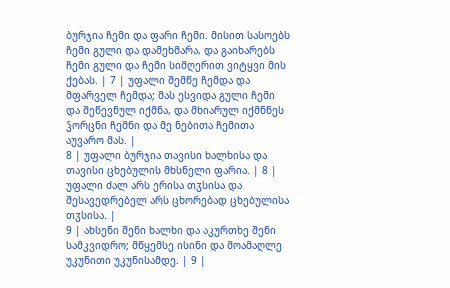ბურჯია ჩემი და ფარი ჩემი. მისით სასოებს ჩემი გული და დამეხმარა, და გაიხარებს ჩემი გული და ჩემი სიმღერით ვიტყვი მის ქებას. | 7 | უფალი შემწე ჩემდა და მფარველ ჩემდა; მას ესვიდა გული ჩემი და შეწევნულ იქმნა, და მხიარულ იქმნნეს ჴორცნი ჩემნი და მე ნებითა ჩემითა აუვარო მას. |
8 | უფალი ბურჯია თავისი ხალხისა და თავისი ცხებულის მხსნელი ფარია. | 8 | უფალი ძალ არს ერისა თჳსისა და შესავედრებელ არს ცხორებად ცხებულისა თჳსისა. |
9 | ახსენი შენი ხალხი და აკურთხე შენი სამკვიდრო; მწყემსე ისინი და მოამაღლე უკუნითი უკუნისამდე. | 9 |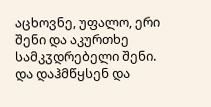აცხოვნე, უფალო, ერი შენი და აკურთხე სამკჳდრებელი შენი. და დაჰმწყსენ და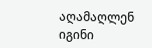აღამაღლენ იგინი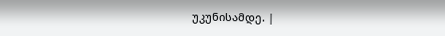უკუნისამდე. |